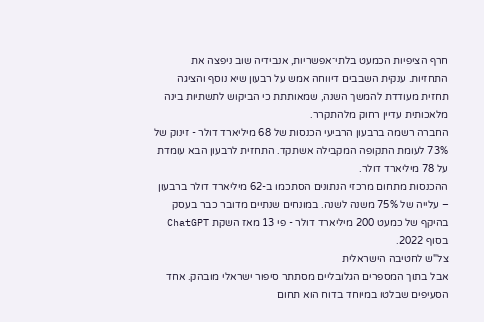חרף הציפיות הכמעט בלתי־אפשריות, אנבידיה שוב ניפצה את התחזיות. ענקית השבבים דיווחה אמש על רבעון שיא נוסף והציגה תחזית מעודדת להמשך השנה, שמאותתת כי הביקוש לתשתיות בינה מלאכותית עדיין רחוק מלהתקרר.
החברה רשמה ברבעון הרביעי הכנסות של 68 מיליארד דולר - זינוק של 73% לעומת התקופה המקבילה אשתקד. התחזית לרבעון הבא עומדת על 78 מיליארד דולר.
ההכנסות מתחום מרכזי הנתונים הסתכמו ב-62 מיליארד דולר ברבעון – עלייה של 75% משנה לשנה. במונחים שנתיים מדובר כבר בעסק בהיקף של כמעט 200 מיליארד דולר - פי 13 מאז השקת ChatGPT בסוף 2022.
צל"ש לחטיבה הישראלית
אבל בתוך המספרים הגלובליים מסתתר סיפור ישראלי מובהק. אחד הסעיפים שבלטו במיוחד בדוח הוא תחום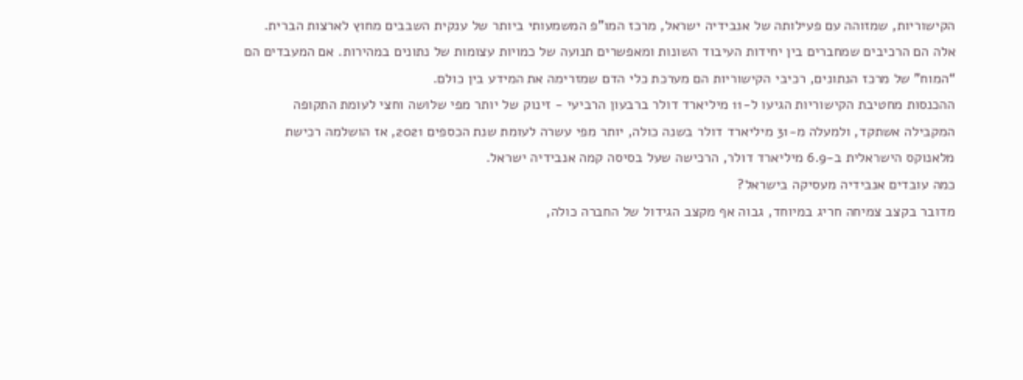הקישוריות, שמזוהה עם פעילותה של אנבידיה ישראל, מרכז המו"פ המשמעותי ביותר של ענקית השבבים מחוץ לארצות הברית.
אלה הם הרכיבים שמחברים בין יחידות העיבוד השונות ומאפשרים תנועה של כמויות עצומות של נתונים במהירות. אם המעבדים הם “המוח” של מרכז הנתונים, רכיבי הקישוריות הם מערכת כלי הדם שמזרימה את המידע בין כולם.
ההכנסות מחטיבת הקישוריות הגיעו ל-11 מיליארד דולר ברבעון הרביעי - זינוק של יותר מפי שלושה וחצי לעומת התקופה המקבילה אשתקד, ולמעלה מ-31 מיליארד דולר בשנה כולה, יותר מפי עשרה לעומת שנת הכספים 2021, אז הושלמה רכישת מלאנוקס הישראלית ב-6.9 מיליארד דולר, הרכישה שעל בסיסה קמה אנבידיה ישראל.
כמה עובדים אנבידיה מעסיקה בישראל?
מדובר בקצב צמיחה חריג במיוחד, גבוה אף מקצב הגידול של החברה כולה,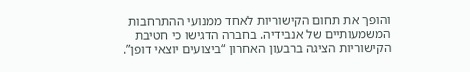והופך את תחום הקישוריות לאחד ממנועי ההתרחבות המשמעותיים של אנבידיה. בחברה הדגישו כי חטיבת הקישוריות הציגה ברבעון האחרון “ביצועים יוצאי דופן”.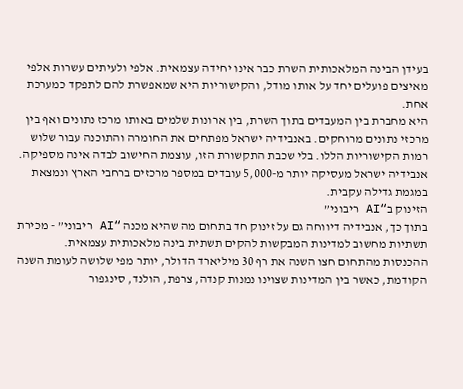בעידן הבינה המלאכותית השרת כבר אינו יחידה עצמאית. אלפי ולעיתים עשרות אלפי מאיצים פועלים יחד על אותו מודל, והקישוריות היא שמאפשרת להם לתפקד כמערכת אחת.
היא מחברת בין המעבדים בתוך השרת, בין ארונות שלמים באותו מרכז נתונים ואף בין מרכזי נתונים מרוחקים. באנבידיה ישראל מפתחים את החומרה והתוכנה עבור שלוש רמות הקישוריות הללו. בלי שכבת התקשורת הזו, עוצמת החישוב לבדה אינה מספיקה. אנבידיה ישראל מעסיקה יותר מ-5,000 עובדים במספר מרכזים ברחבי הארץ ונמצאת במגמת גדילה עקבית.
הזינוק ב“AI ריבוני”
בתוך כך, אנבידיה דיווחה גם על זינוק חד בתחום מה שהיא מכנה “AI ריבוני” - מכירת תשתיות מחשוב למדינות המבקשות להקים תשתית בינה מלאכותית עצמאית.
ההכנסות מהתחום חצו השנה את רף 30 מיליארד הדולר, יותר מפי שלושה לעומת השנה הקודמת, כאשר בין המדינות שצוינו נמנות קנדה, צרפת, הולנד, סינגפור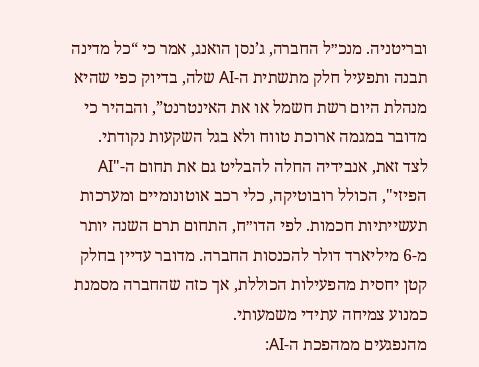ובריטניה. מנכ״ל החברה, ג’נסן הואנג, אמר כי “כל מדינה תבנה ותפעיל חלק מתשתית ה-AI שלה, בדיוק כפי שהיא מנהלת היום רשת חשמל או את האינטרנט”, והבהיר כי מדובר במגמה ארוכת טווח ולא בגל השקעות נקודתי.
לצד זאת, אנבידיה החלה להבליט גם את תחום ה-"AI הפיזי", הכולל רובוטיקה, כלי רכב אוטונומיים ומערכות תעשייתיות חכמות. לפי הדו״ח, התחום תרם השנה יותר מ-6 מיליארד דולר להכנסות החברה. מדובר עדיין בחלק קטן יחסית מהפעילות הכוללת, אך כזה שהחברה מסמנת כמנוע צמיחה עתידי משמעותי.
מהנפגעים ממהפכת ה-AI: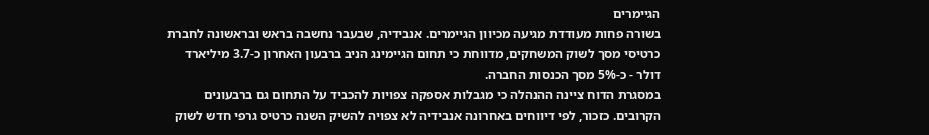הגיימרים
בשורה פחות מעודדת מגיעה מכיוון הגיימרים. אנבידיה, שבעבר נחשבה בראש ובראשונה לחברת כרטיסי מסך לשוק המשחקים, מדווחת כי תחום הגיימינג הניב ברבעון האחרון כ-3.7 מיליארד דולר - כ-5% מסך הכנסות החברה.
במסגרת הדוח ציינה ההנהלה כי מגבלות אספקה צפויות להכביד על התחום גם ברבעונים הקרובים. כזכור, לפי דיווחים באחרונה אנבידיה לא צפויה להשיק השנה כרטיס גרפי חדש לשוק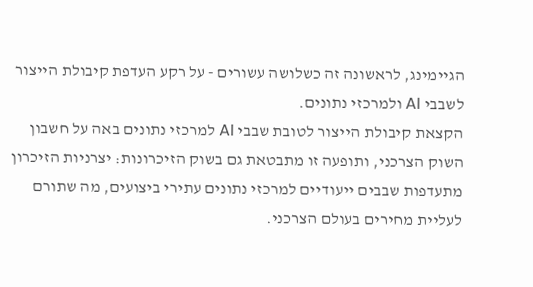הגיימינג, לראשונה זה כשלושה עשורים - על רקע העדפת קיבולת הייצור לשבבי AI ולמרכזי נתונים.
הקצאת קיבולת הייצור לטובת שבבי AI למרכזי נתונים באה על חשבון השוק הצרכני, ותופעה זו מתבטאת גם בשוק הזיכרונות: יצרניות הזיכרון מתעדפות שבבים ייעודיים למרכזי נתונים עתירי ביצועים, מה שתורם לעליית מחירים בעולם הצרכני.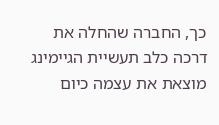כך, החברה שהחלה את דרכה כלב תעשיית הגיימינג מוצאת את עצמה כיום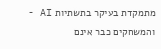מתמקדת בעיקר בתשתיות AI - והמשחקים כבר אינם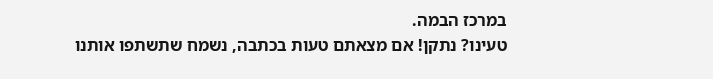במרכז הבמה.
טעינו? נתקן! אם מצאתם טעות בכתבה, נשמח שתשתפו אותנו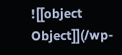![[object Object]](/wp-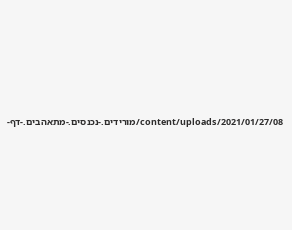content/uploads/2021/01/27/08/מורידים.-נכנסים.-מתאהבים.-דף-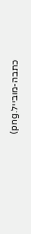כתבה-מובייל.png)